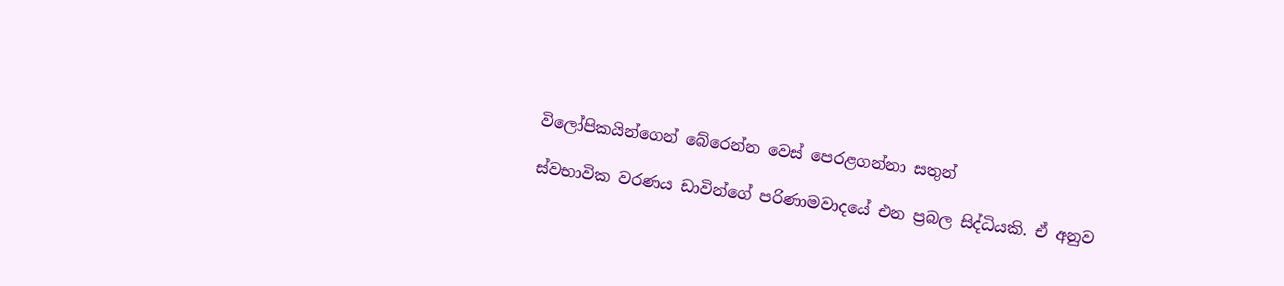විලෝපිකයින්ගෙන් බේරෙන්න වෙස් පෙරළගන්නා සතුන්

ස්වභාවික වරණය ඩාවින්ගේ පරිණාමවාදයේ එන ප්‍රබල සිද්ධියකි. ඒ අනුව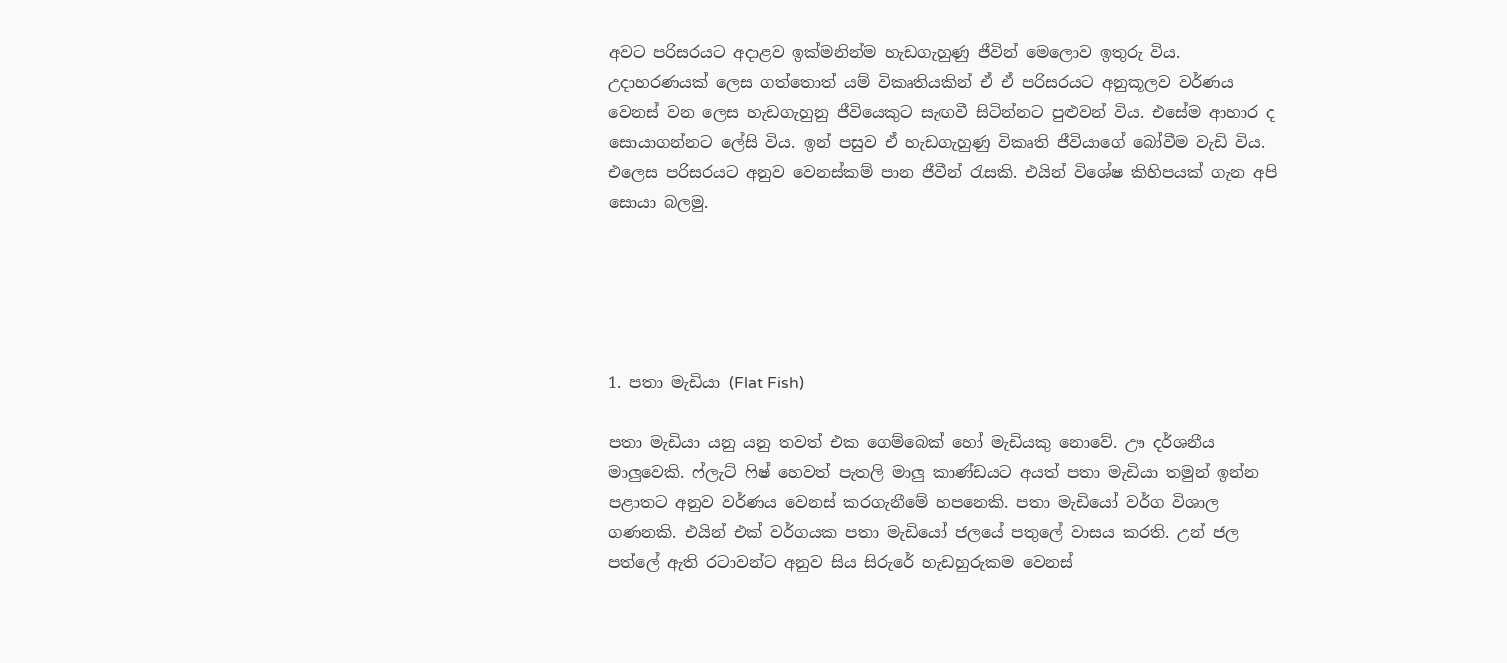අවට පරිසරයට අදාළව ඉක්මනින්ම හැඩගැහුණු ජීවින් මෙලොව ඉතුරු විය. උදාහරණයක් ලෙස ගත්තොත් යම් විකෘතියකින් ඒ ඒ පරිසරයට අනුකූලව වර්ණය වෙනස් වන ලෙස හැඩගැහුනු ජීවියෙකුට සැඟවී සිටින්නට පුළුවන් විය. එසේම ආහාර ද සොයාගන්නට ලේසි විය. ඉන් පසුව ඒ හැඩගැහුණු විකෘති ජීවියාගේ බෝවීම වැඩි විය. එලෙස පරිසරයට අනුව වෙනස්කම් පාන ජීවීන් රැසකි. එයින් විශේෂ කිහිපයක් ගැන අපි සොයා බලමු.





1. පතා මැඩියා (Flat Fish)

පතා මැඩියා යනු යනු තවත් එක ගෙම්බෙක් හෝ මැඩියකු නොවේ. ඌ දර්ශනීය මාලුවෙකි. ෆ්ලැට් ෆිෂ් හෙවත් පැතලි මාලු කාණ්ඩයට අයත් පතා මැඩියා තමුන් ඉන්න පළාතට අනුව වර්ණය වෙනස් කරගැනීමේ හපනෙකි. පතා මැඩියෝ වර්ග විශාල ගණනකි. එයින් එක් වර්ගයක පතා මැඩියෝ ජලයේ පතුලේ වාසය කරති. උන් ජල පත්ලේ ඇති රටාවන්ට අනුව සිය සිරුරේ හැඩහුරුකම වෙනස්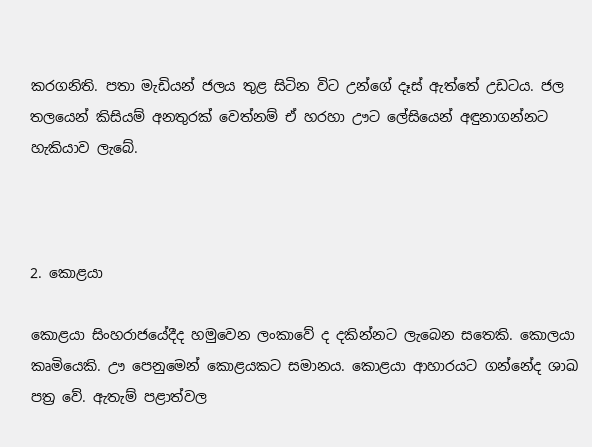කරගනිති. පතා මැඩියන් ජලය තුළ සිටින විට උන්ගේ දෑස් ඇත්තේ උඩටය. ජල තලයෙන් කිසියම් අනතුරක් වෙත්නම් ඒ හරහා ඌට ලේසියෙන් අඳුනාගන්නට හැකියාව ලැබේ.



2. කොළයා

කොළයා සිංහරාජයේදීද හමුවෙන ලංකාවේ ද දකින්නට ලැබෙන සතෙකි. කොලයා කෘමියෙකි. ඌ පෙනුමෙන් කොළයකට සමානය. කොළයා ආහාරයට ගන්නේද ශාඛ පත්‍ර වේ. ඇතැම් පළාත්වල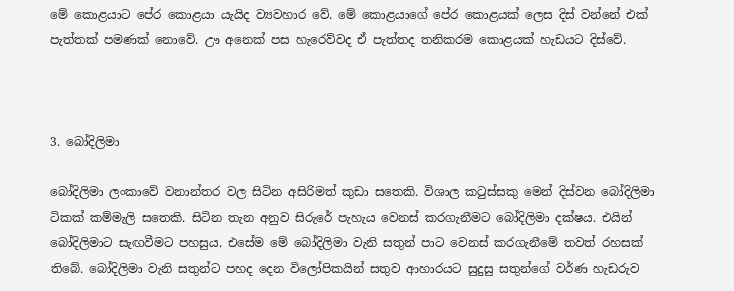මේ කොළයාට පේර කොළයා යැයිද ව්‍යවහාර වේ. මේ කොළයාගේ පේර කොළයක් ලෙස දිස් වන්නේ එක් පැත්තක් පමණක් නොවේ. ඌ අනෙක් පස හැරෙව්වද ඒ පැත්තද තනිකරම කොළයක් හැඩයට දිස්වේ.



3. බෝදිලිමා

බෝදිලිමා ලංකාවේ වනාන්තර වල සිටින අසිරිමත් කුඩා සතෙකි. විශාල කටුස්සකු මෙන් දිස්වන බෝදිලිමා ටිකක් කම්මැලි සතෙකි. සිටින තැන අනුව සිරුරේ පැහැය වෙනස් කරගැනීමට බෝදිලිමා දක්ෂය. එයින් බෝදිලිමාට සැඟවීමට පහසුය. එසේම මේ බෝදිලිමා වැනි සතුන් පාට වෙනස් කරගැනීමේ තවත් රහසක් තිබේ. බෝදිලිමා වැනි සතුන්ට පහද දෙන විලෝපිකයින් සතුව ආහාරයට සුදුසු සතුන්ගේ වර්ණ හැඩරුව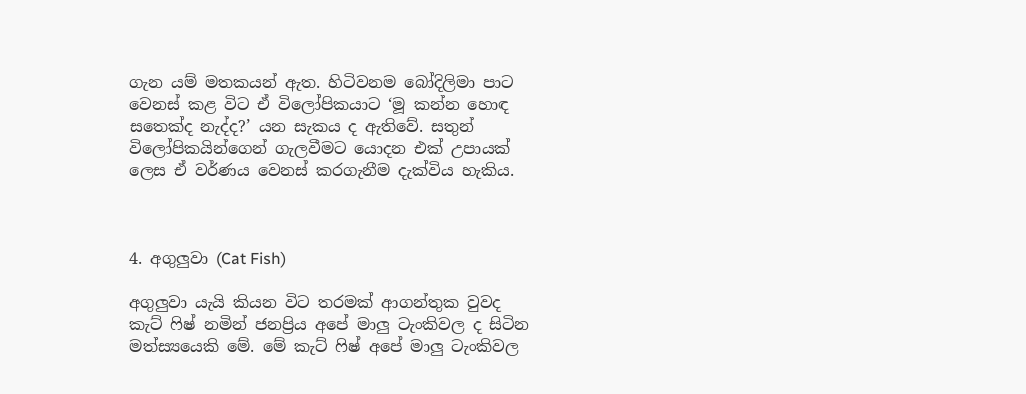ගැන යම් මතකයන් ඇත. හිටිවනම බෝදිලිමා පාට වෙනස් කළ විට ඒ විලෝපිකයාට ‘මූ කන්න හොඳ සතෙක්ද නැද්ද?’ යන සැකය ද ඇතිවේ. සතුන් විලෝපිකයින්ගෙන් ගැලවීමට යොදන එක් උපායක් ලෙස ඒ වර්ණය වෙනස් කරගැනීම දැක්විය හැකිය.



4. අගුලුවා (Cat Fish)

අගුලුවා යැයි කියන විට තරමක් ආගන්තුක වුවද කැට් ෆිෂ් නමින් ජනප්‍රිය අපේ මාලු ටැංකිවල ද සිටින මත්ස්‍යයෙකි මේ. මේ කැට් ෆිෂ් අපේ මාලු ටැංකිවල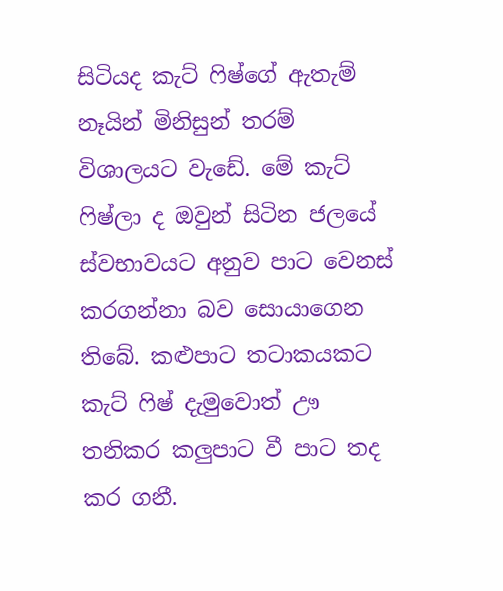සිටියද කැට් ෆිෂ්ගේ ඇතැම් නෑයින් මිනිසුන් තරම් විශාලයට වැඩේ. මේ කැට් ෆිෂ්ලා ද ඔවුන් සිටින ජලයේ ස්වභාවයට අනුව පාට වෙනස් කරගන්නා බව සොයාගෙන තිබේ. කළුපාට තටාකයකට කැට් ෆිෂ් දැමුවොත් ඌ තනිකර කලුපාට වී පාට තද කර ගනී.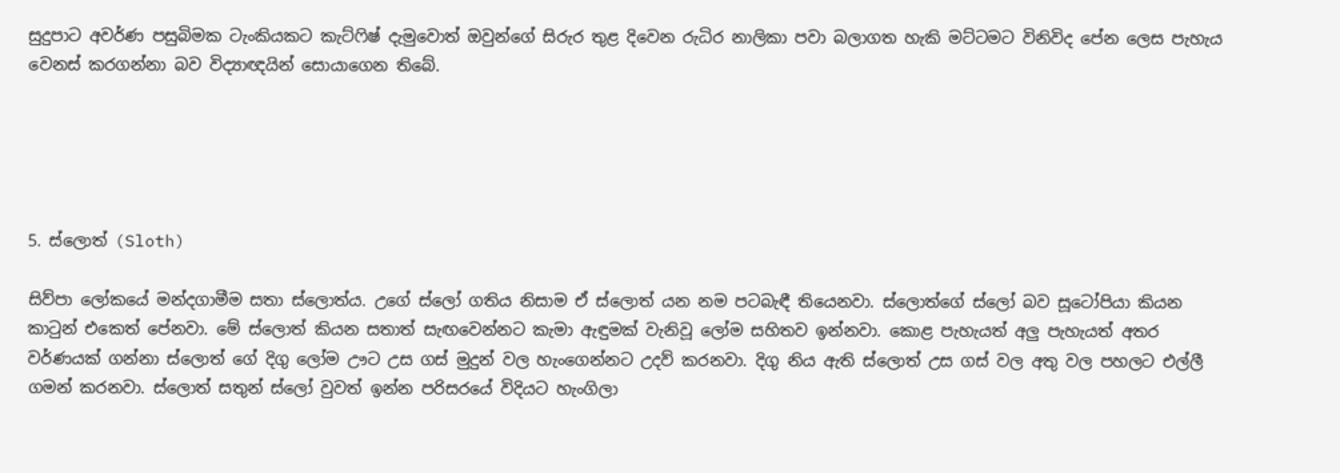සුදුපාට අවර්ණ පසුබිමක ටැංකියකට කැට්ෆිෂ් දැමුවොත් ඔවුන්ගේ සිරුර තුළ දිවෙන රුධිර නාලිකා පවා බලාගත හැකි මට්ටමට විනිවිද පේන ලෙස පැහැය වෙනස් කරගන්නා බව විද්‍යාඥයින් සොයාගෙන තිබේ.





5. ස්ලොත් (Sloth)

සිව්පා ලෝකයේ මන්දගාමීම සතා ස්ලොත්ය. උගේ ස්ලෝ ගතිය නිසාම ඒ ස්ලොත් යන නම පටබැඳී තියෙනවා. ස්ලොත්ගේ ස්ලෝ බව සූටෝපියා කියන කාටුන් එකෙත් පේනවා. මේ ස්ලොත් කියන සතාත් සැඟවෙන්නට කැමා ඇඳුමක් වැනිවූ ලෝම සහිතව ඉන්නවා. කොළ පැහැයත් අලු පැහැයත් අතර වර්ණයක් ගන්නා ස්ලොත් ගේ දිගු ලෝම ඌට උස ගස් මුදුන් වල හැංගෙන්නට උදව් කරනවා. දිගු නිය ඇති ස්ලොත් උස ගස් වල අතු වල පහලට එල්ලී ගමන් කරනවා. ස්ලොත් සතුන් ස්ලෝ වුවත් ඉන්න පරිසරයේ විදියට හැංගිලා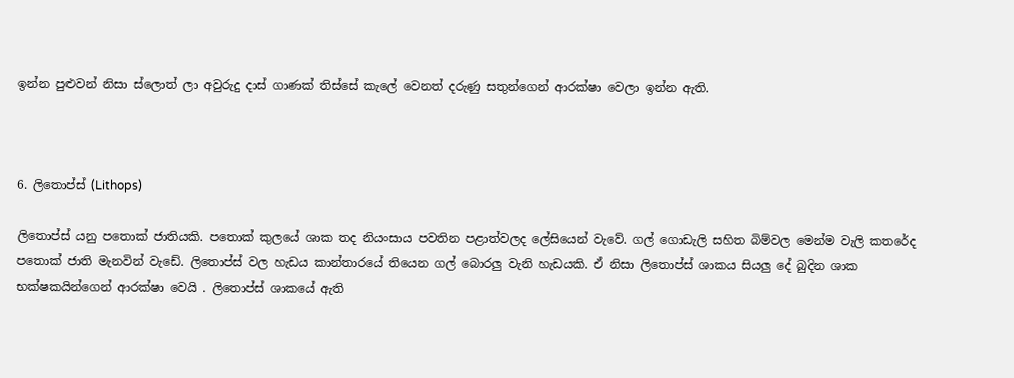ඉන්න පුළුවන් නිසා ස්ලොත් ලා අවුරුදු දාස් ගාණක් තිස්සේ කැලේ වෙනත් දරුණු සතුන්ගෙන් ආරක්ෂා වෙලා ඉන්න ඇති.



6. ලිතොප්ස් (Lithops)

ලිතොප්ස් යනු පතොක් ජාතියකි. පතොක් කුලයේ ශාක තද නියංසාය පවතින පළාත්වලද ලේසියෙන් වැවේ. ගල් ගොඩැලි සහිත බිම්වල මෙන්ම වැලි කතරේද පතොක් ජාති මැනවින් වැඩේ. ලිතොප්ස් වල හැඩය කාන්තාරයේ තියෙන ගල් බොරලු වැනි හැඩයකි. ඒ නිසා ලිතොප්ස් ශාකය සියලු දේ බුදින ශාක භක්ෂකයින්ගෙන් ආරක්ෂා වෙයි . ලිතොප්ස් ශාකයේ ඇති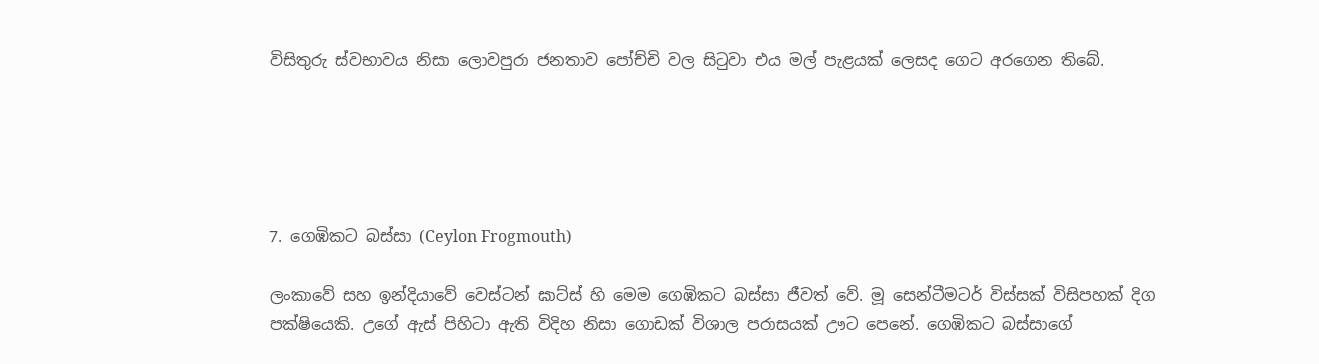විසිතුරු ස්වභාවය නිසා ලොවපුරා ජනතාව පෝච්චි වල සිටුවා එය මල් පැළයක් ලෙසද ගෙට අරගෙන තිබේ.





7. ගෙඹිකට බස්සා (Ceylon Frogmouth)

ලංකාවේ සහ ඉන්දියාවේ වෙස්ටන් ඝාට්ස් හි මෙම ගෙඹිකට බස්සා ජීවත් වේ. මූ සෙන්ටීමටර් විස්සක් විසිපහක් දිග පක්ෂියෙකි. උගේ ඇස් පිහිටා ඇති විදිහ නිසා ගොඩක් විශාල පරාසයක් ඌට පෙනේ. ගෙඹිකට බස්සාගේ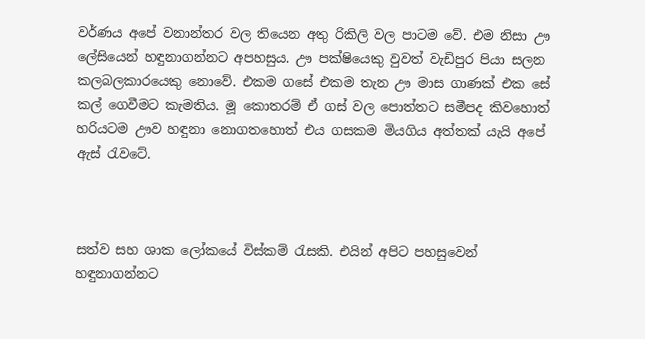වර්ණය අපේ වනාන්තර වල තියෙන අතු රිකිලි වල පාටම වේ. එම නිසා ඌ ලේසියෙන් හඳුනාගන්නට අපහසුය. ඌ පක්ෂියෙකු වුවත් වැඩිපුර පියා සලන කලබලකාරයෙකු නොවේ. එකම ගසේ එකම තැන ඌ මාස ගාණක් එක සේ කල් ගෙවීමට කැමතිය. මූ කොතරම් ඒ ගස් වල පොත්තට සමීපද කිවහොත් හරියටම ඌව හඳුනා නොගතහොත් එය ගසකම මියගිය අත්තක් යැයි අපේ ඇස් රැවටේ.



සත්ව සහ ශාක ලෝකයේ විස්කම් රැසකි. එයින් අපිට පහසුවෙන් හඳුනාගන්නට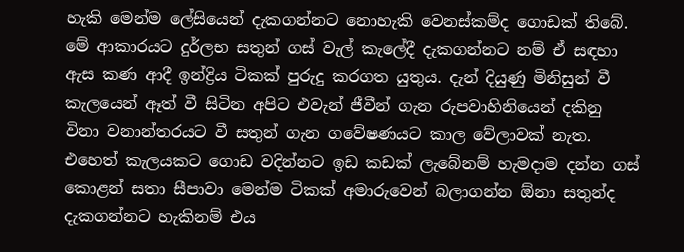හැකි මෙන්ම ලේසියෙන් දැකගන්නට නොහැකි වෙනස්කම්ද ගොඩක් තිබේ. මේ ආකාරයට දුර්ලභ සතුන් ගස් වැල් කැලේදී දැකගන්නට නම් ඒ සඳහා ඇස කණ ආදී ඉන්ද්‍රිය ටිකක් පුරුදු කරගත යුතුය. දැන් දියුණු මිනිසුන් වී කැලයෙන් ඈත් වී සිටින අපිට එවැන් ජීවීන් ගැන රුපවාහිනියෙන් දකිනු විනා වනාන්තරයට වී සතුන් ගැන ගවේෂණයට කාල වේලාවක් නැත. එහෙත් කැලයකට ගොඩ වදින්නට ඉඩ කඩක් ලැබේනම් හැමදාම දන්න ගස් කොළන් සතා සීපාවා මෙන්ම ටිකක් අමාරුවෙන් බලාගන්න ඕනා සතුන්ද දැකගන්නට හැකිනම් එය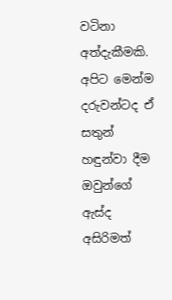වටිනා අත්දැකීමකි. අපිට මෙන්ම දරුවන්ටද ඒ සතුන් හඳුන්වා දීම ඔවුන්ගේ ඇස්ද අසිරිමත්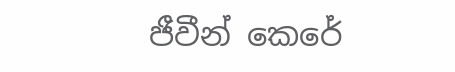ජීවීන් කෙරේ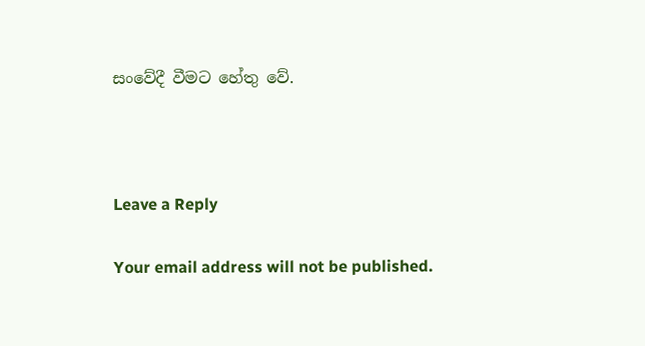සංවේදී වීමට හේතු වේ.



Leave a Reply

Your email address will not be published.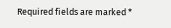Required fields are marked *